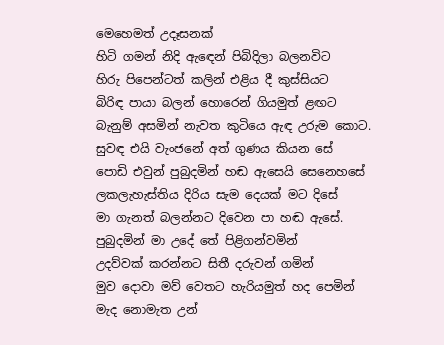මෙහෙමත් උදෑසනක්
හිටි ගමන් නිදි ඇඳෙන් පිබිදිලා බලනවිට
හිරු පිපෙන්ටත් කලින් එළිය දී කුස්සියට
බිරිඳ පායා බලන් හොරෙන් ගියමුත් ළඟට
බැනුම් අසමින් නැවත කුටියෙ ඇඳ උරුම කොට.
සුවඳ එයි වැංජනේ අත් ගුණය කියන සේ
පොඩි එවුන් පුබුදමින් හඬ ඇසෙයි සෙනෙහසේ
ලකලැහැස්තිය දිරිය සැම දෙයක් මට දිසේ
මා ගැනත් බලන්නට දිවෙන පා හඬ ඇසේ.
පුබුදමින් මා උදේ තේ පිළිගන්වමින්
උදව්වක් කරන්නට සිතී දරුවන් ගමින්
මුව දොවා මව් වෙතට හැරියමුත් හද පෙමින්
මැද නොමැත උන්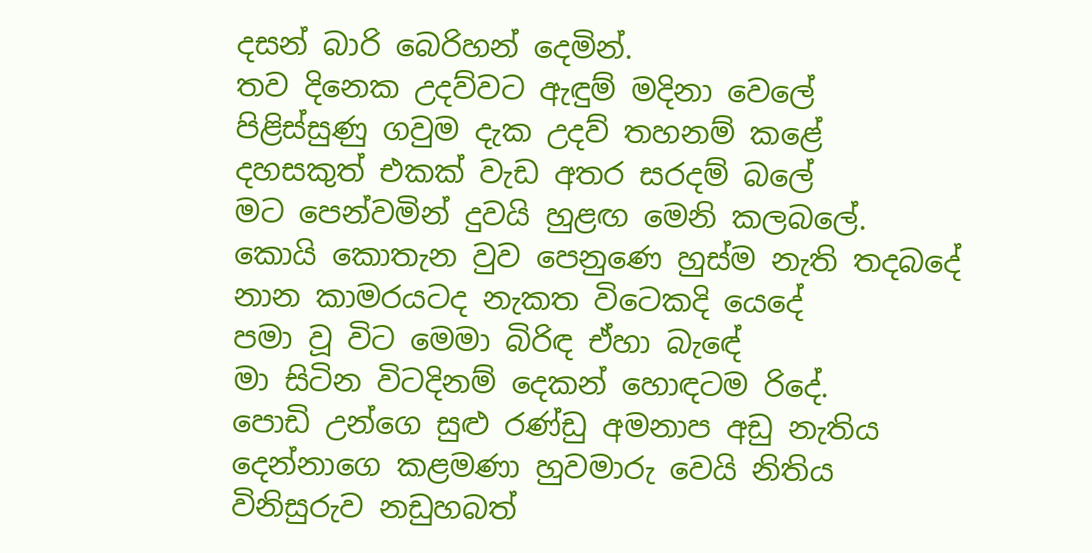දසන් බාරි බෙරිහන් දෙමින්.
තව දිනෙක උදව්වට ඇඳුම් මදිනා වෙලේ
පිළිස්සුණු ගවුම දැක උදව් තහනම් කළේ
දහසකුත් එකක් වැඩ අතර සරදම් බලේ
මට පෙන්වමින් දුවයි හුළඟ මෙනි කලබලේ.
කොයි කොතැන වුව පෙනුණෙ හුස්ම නැති තදබදේ
නාන කාමරයටද නැකත විටෙකදි යෙදේ
පමා වූ විට මෙමා බිරිඳ ඒහා බැඳේ
මා සිටින විටදිනම් දෙකන් හොඳටම රිදේ.
පොඩි උන්ගෙ සුළු රණ්ඩු අමනාප අඩු නැතිය
දෙන්නාගෙ කළමණා හුවමාරු වෙයි නිතිය
විනිසුරුව නඩුහබත්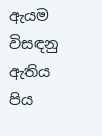ඇයම විසඳනු ඇතිය
පිය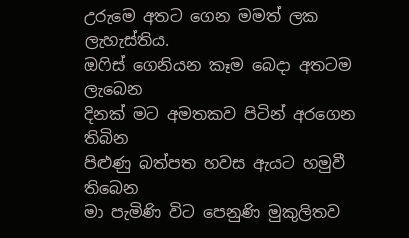උරුමෙ අතට ගෙන මමත් ලක ලැහැස්තිය.
ඔෆිස් ගෙනියන කෑම බෙදා අතටම ලැබෙන
දිනක් මට අමතකව පිටින් අරගෙන තිබින
පිළුණු බත්පත හවස ඇයට හමුවී තිබෙන
මා පැමිණි විට පෙනුණි මුකුලිතව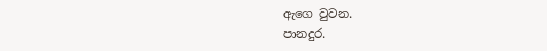ඇගෙ වුවන.
පානදුර.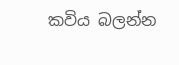කවිය බලන්න